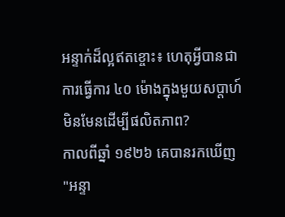អន្ទាក់ដ៏ល្អឥតខ្ចោះ៖ ហេតុអ្វីបានជាការធ្វើការ ៤០ ម៉ោងក្នុងមួយសប្តាហ៍ មិនមែនដើម្បីផលិតភាព?
កាលពីឆ្នាំ ១៩២៦ គេបានរកឃើញ "អន្ទា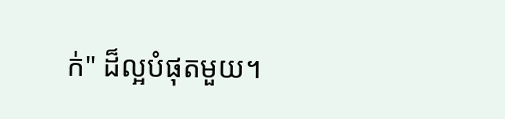ក់" ដ៏ល្អបំផុតមួយ។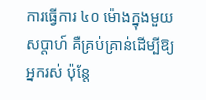ការធ្វើការ ៤០ ម៉ោងក្នុងមួយសប្តាហ៍ គឺគ្រប់គ្រាន់ដើម្បីឱ្យអ្នករស់ ប៉ុន្តែ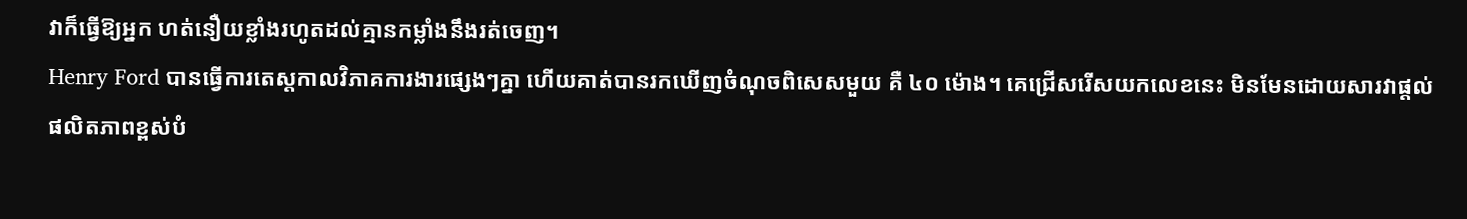វាក៏ធ្វើឱ្យអ្នក ហត់នឿយខ្លាំងរហូតដល់គ្មានកម្លាំងនឹងរត់ចេញ។
Henry Ford បានធ្វើការតេស្តកាលវិភាគការងារផ្សេងៗគ្នា ហើយគាត់បានរកឃើញចំណុចពិសេសមួយ គឺ ៤០ ម៉ោង។ គេជ្រើសរើសយកលេខនេះ មិនមែនដោយសារវាផ្ដល់ផលិតភាពខ្ពស់បំ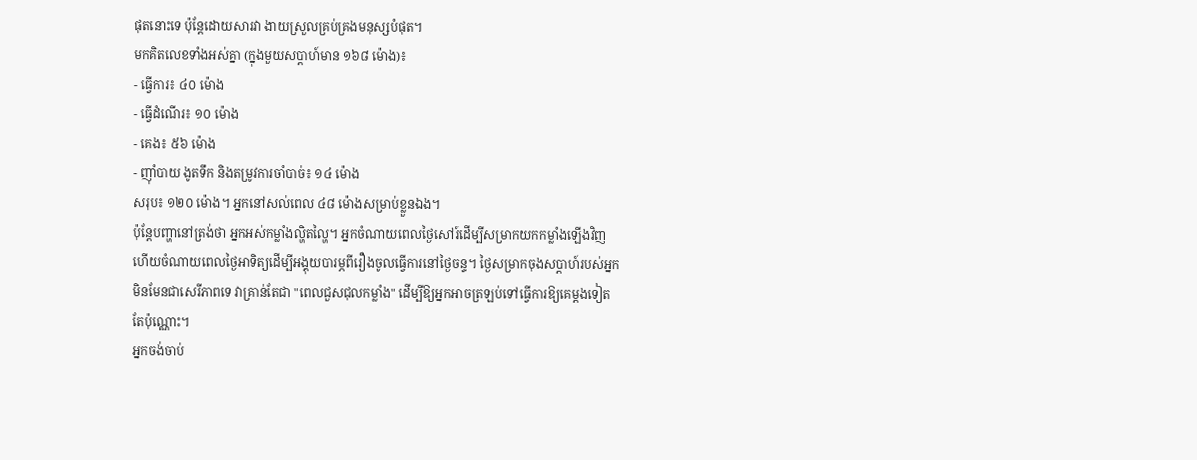ផុតនោះទេ ប៉ុន្តែដោយសារវា ងាយស្រួលគ្រប់គ្រងមនុស្សបំផុត។
មកគិតលេខទាំងអស់គ្នា (ក្នុងមួយសប្តាហ៍មាន ១៦៨ ម៉ោង)៖
- ធ្វើការ៖ ៤០ ម៉ោង
- ធ្វើដំណើរ៖ ១០ ម៉ោង
- គេង៖ ៥៦ ម៉ោង
- ញ៉ាំបាយ ងូតទឹក និងតម្រូវការចាំបាច់៖ ១៤ ម៉ោង
សរុប៖ ១២០ ម៉ោង។ អ្នកនៅសល់ពេល ៤៨ ម៉ោងសម្រាប់ខ្លួនឯង។
ប៉ុន្តែបញ្ហានៅត្រង់ថា អ្នកអស់កម្លាំងល្ហិតល្ហៃ។ អ្នកចំណាយពេលថ្ងៃសៅរ៍ដើម្បីសម្រាកយកកម្លាំងឡើងវិញ ហើយចំណាយពេលថ្ងៃអាទិត្យដើម្បីអង្គុយបារម្ភពីរឿងចូលធ្វើការនៅថ្ងៃចន្ទ។ ថ្ងៃសម្រាកចុងសប្តាហ៍របស់អ្នក មិនមែនជាសេរីភាពទេ វាគ្រាន់តែជា "ពេលជួសជុលកម្លាំង" ដើម្បីឱ្យអ្នកអាចត្រឡប់ទៅធ្វើការឱ្យគេម្តងទៀតតែប៉ុណ្ណោះ។
អ្នកចង់ចាប់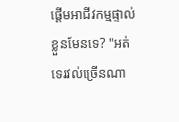ផ្ដើមអាជីវកម្មផ្ទាល់ខ្លួនមែនទេ? "អត់ទេរវល់ច្រើនណា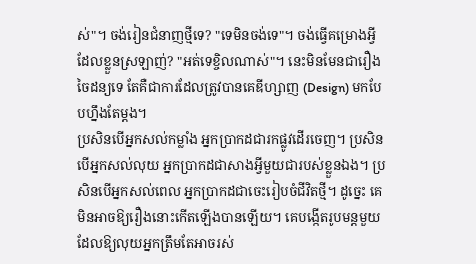ស់"។ ចង់រៀនជំនាញថ្មីទេ? "ទេមិនចង់ទេ"។ ចង់ធ្វើគម្រោងអ្វីដែលខ្លួនស្រឡាញ់? "អត់ទេខ្ចិលណាស់"។ នេះមិនមែនជារឿងចៃដន្យទេ តែគឺជាការដែលត្រូវបានគេឌីហ្សាញ (Design) មកបែបហ្នឹងតែម្តង។
ប្រសិនបើអ្នកសល់កម្លាំង អ្នកប្រាកដជារកផ្លូវដើរចេញ។ ប្រសិនបើអ្នកសល់លុយ អ្នកប្រាកដជាសាងអ្វីមួយជារបស់ខ្លួនឯង។ ប្រសិនបើអ្នកសល់ពេល អ្នកប្រាកដជាចេះរៀបចំជីវិតថ្មី។ ដូច្នេះ គេមិនអាចឱ្យរឿងនោះកើតឡើងបានឡើយ។ គេបង្កើតរូបមន្តមួយដែលឱ្យលុយអ្នកត្រឹមតែអាចរស់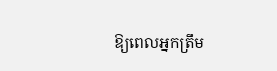ឱ្យពេលអ្នកត្រឹម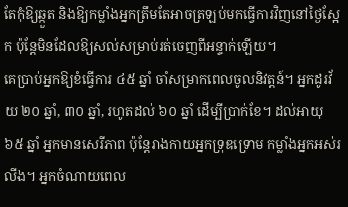តែកុំឱ្យឆ្កួត និងឱ្យកម្លាំងអ្នកត្រឹមតែអាចត្រឡប់មកធ្វើការវិញនៅថ្ងៃស្អែក ប៉ុន្តែមិនដែលឱ្យសល់សម្រាប់រត់ចេញពីអន្ទាក់ឡើយ។
គេប្រាប់អ្នកឱ្យខំធ្វើការ ៤៥ ឆ្នាំ ចាំសម្រាកពេលចូលនិវត្តន៍។ អ្នកដូរវ័យ ២០ ឆ្នាំ, ៣០ ឆ្នាំ, រហូតដល់ ៦០ ឆ្នាំ ដើម្បីប្រាក់ខែ។ ដល់អាយុ ៦៥ ឆ្នាំ អ្នកមានសេរីភាព ប៉ុន្តែរាងកាយអ្នកទ្រុឌទ្រោម កម្លាំងអ្នកអស់រលីង។ អ្នកចំណាយពេល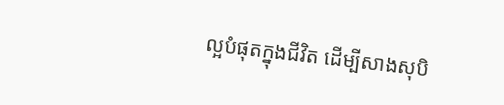ល្អបំផុតក្នុងជីវិត ដើម្បីសាងសុបិ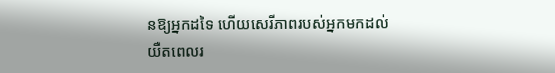នឱ្យអ្នកដទៃ ហើយសេរីភាពរបស់អ្នកមកដល់យឺតពេលរ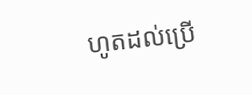ហូតដល់ប្រើ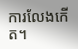ការលែងកើត។